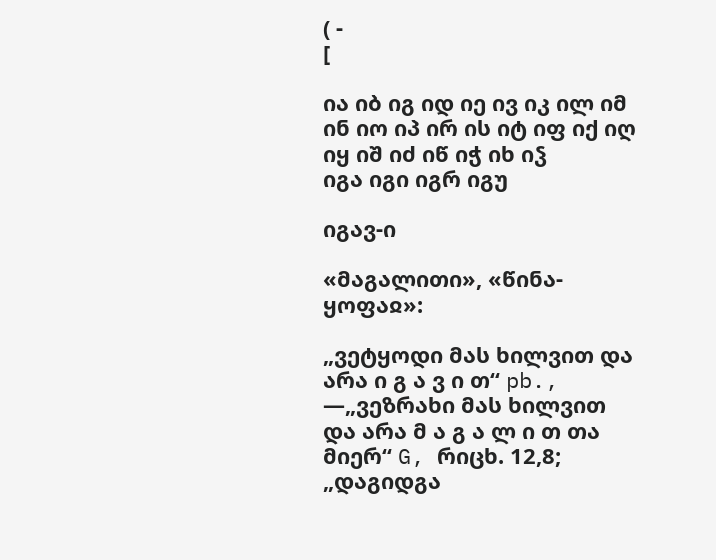( -
[

ია იბ იგ იდ იე ივ იკ ილ იმ ინ იო იპ ირ ის იტ იფ იქ იღ იყ იშ იძ იწ იჭ იხ იჴ
იგა იგი იგრ იგუ

იგავ-ი

«მაგალითი», «წინა-ყოფაჲ»:

„ვეტყოდი მას ხილვით და არა ი გ ა ვ ი თ“ pb., —„ვეზრახი მას ხილვით და არა მ ა გ ა ლ ი თ თა მიერ“ G, რიცხ. 12,8;
„დაგიდგა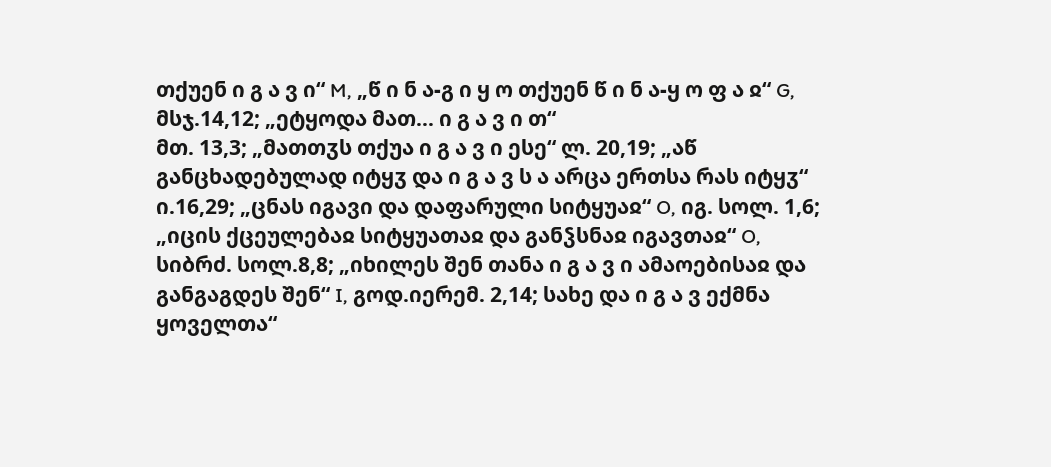თქუენ ი გ ა ვ ი“ M, „წ ი ნ ა-გ ი ყ ო თქუენ წ ი ნ ა-ყ ო ფ ა ჲ“ G, მსჯ.14,12; „ეტყოდა მათ... ი გ ა ვ ი თ“
მთ. 13,3; „მათთჳს თქუა ი გ ა ვ ი ესე“ ლ. 20,19; „აწ განცხადებულად იტყჳ და ი გ ა ვ ს ა არცა ერთსა რას იტყჳ“
ი.16,29; „ცნას იგავი და დაფარული სიტყუაჲ“ O, იგ. სოლ. 1,6; „იცის ქცეულებაჲ სიტყუათაჲ და განჴსნაჲ იგავთაჲ“ O,
სიბრძ. სოლ.8,8; „იხილეს შენ თანა ი გ ა ვ ი ამაოებისაჲ და განგაგდეს შენ“ I, გოდ.იერემ. 2,14; სახე და ი გ ა ვ ექმნა
ყოველთა“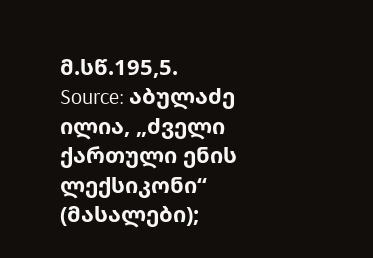მ.სწ.195,5.
Source: აბულაძე ილია, „ძველი ქართული ენის ლექსიკონი“ (მასალები);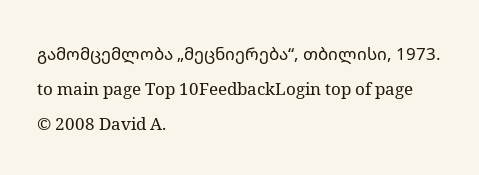გამომცემლობა „მეცნიერება“, თბილისი, 1973.
to main page Top 10FeedbackLogin top of page
© 2008 David A.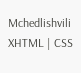Mchedlishvili XHTML | CSS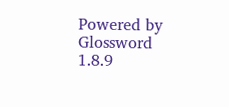Powered by Glossword 1.8.9